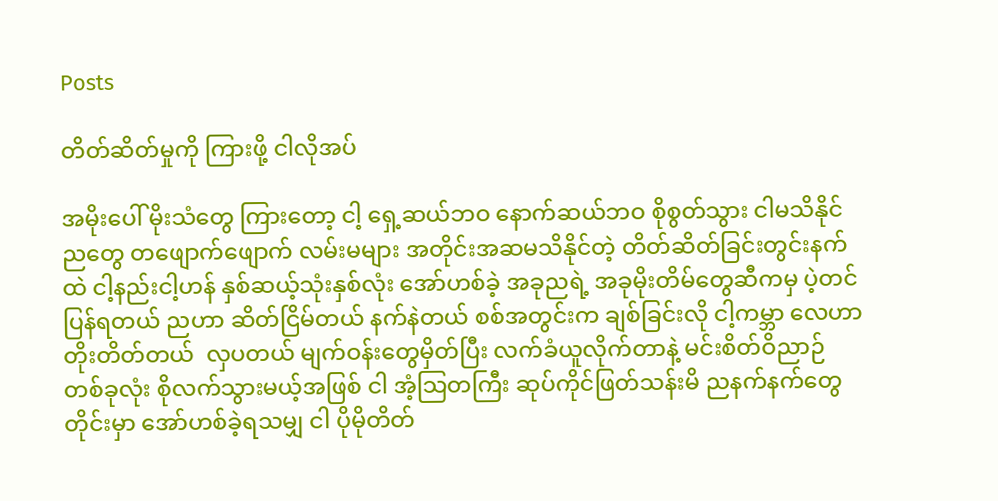Posts

တိတ်ဆိတ်မှုကို ကြားဖို့ ငါလိုအပ်

အမိုးပေါ် မိုးသံတွေ ကြားတော့ ငါ့ ရှေ့ဆယ်ဘဝ နောက်ဆယ်ဘဝ စိုစွတ်သွား ငါမသိနိုင်ညတွေ တဖျောက်ဖျောက် လမ်းမများ အတိုင်းအဆမသိနိုင်တဲ့ တိတ်ဆိတ်ခြင်းတွင်းနက်ထဲ ငါ့နည်းငါ့ဟန် နှစ်ဆယ့်သုံးနှစ်လုံး အော်ဟစ်ခဲ့ အခုညရဲ့ အခုမိုးတိမ်တွေဆီကမှ ပဲ့တင်ပြန်ရတယ် ညဟာ ဆိတ်ငြိမ်တယ် နက်နဲတယ် စစ်အတွင်းက ချစ်ခြင်းလို ငါ့ကမ္ဘာ လေဟာ တိုးတိတ်တယ်  လှပတယ် မျက်ဝန်းတွေမှိတ်ပြီး လက်ခံယူလိုက်တာနဲ့ မင်းစိတ်ဝိညာဉ်တစ်ခုလုံး စိုလက်သွားမယ့်အဖြစ် ငါ အံ့သြတကြီး ဆုပ်ကိုင်ဖြတ်သန်းမိ ညနက်နက်တွေတိုင်းမှာ အော်ဟစ်ခဲ့ရသမျှ ငါ ပိုမိုတိတ်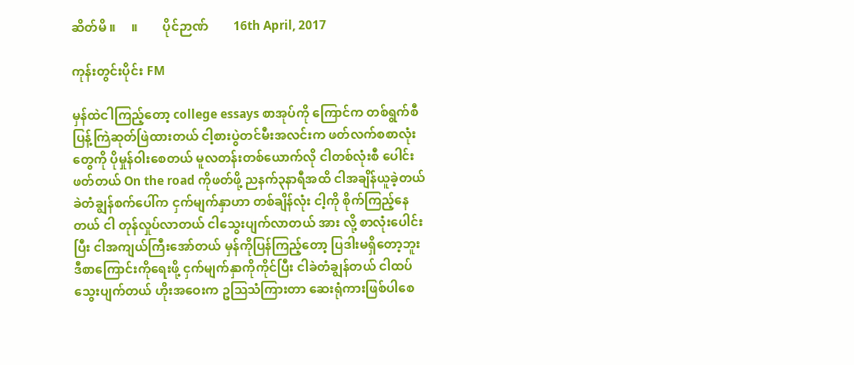ဆိတ်မိ ။     ။        ပိုင်ဉာဏ်        16th April, 2017

ကုန်းတွင်းပိုင်း FM

မှန်ထဲငါကြည့်တော့ college essays စာအုပ်ကို ကြောင်က တစ်ရွက်စီ ပြန့်ကြဲဆုတ်ဖြဲထားတယ် ငါ့စားပွဲတင်မီးအလင်းက ဖတ်လက်စစာလုံးတွေကို ပိုမှုန်ဝါးစေတယ် မူလတန်းတစ်ယောက်လို ငါတစ်လုံးစီ ပေါင်းဖတ်တယ် On the road ကိုဖတ်ဖို့ ညနက်၃နာရီအထိ ငါအချိန်ယူခဲ့တယ် ခဲတံချွန်စက်ပေါ်က ငှက်မျက်နှာဟာ တစ်ချိန်လုံး ငါ့ကို စိုက်ကြည့်နေတယ် ငါ တုန်လှုပ်လာတယ် ငါသွေးပျက်လာတယ် အား လို့ စာလုံးပေါင်းပြီး ငါအကျယ်ကြီးအော်တယ် မှန်ကိုပြန်ကြည့်တော့ ပြဒါးမရှိတော့ဘူး ဒီစာကြောင်းကိုရေးဖို့ ငှက်မျက်နှာကိုကိုင်ပြီး ငါခဲတံချွန်တယ် ငါထပ်သွေးပျက်တယ် ဟိုးအဝေးက ဥသြသံကြားတာ ဆေးရုံကားဖြစ်ပါစေ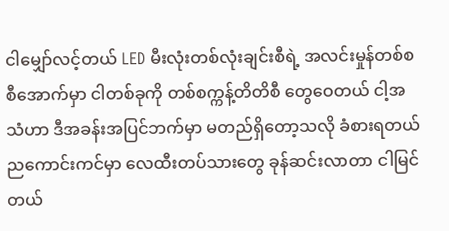ငါမျှော်လင့်တယ် LED မီးလုံးတစ်လုံးချင်းစီရဲ့ အလင်းမှုန်တစ်စစီအောက်မှာ ငါတစ်ခုကို တစ်စက္ကန့်တိတိစီ တွေဝေတယ် ငါ့အသံဟာ ဒီအခန်းအပြင်ဘက်မှာ မတည်ရှိတော့သလို ခံစားရတယ် ညကောင်းကင်မှာ လေထီးတပ်သားတွေ ခုန်ဆင်းလာတာ ငါမြင်တယ်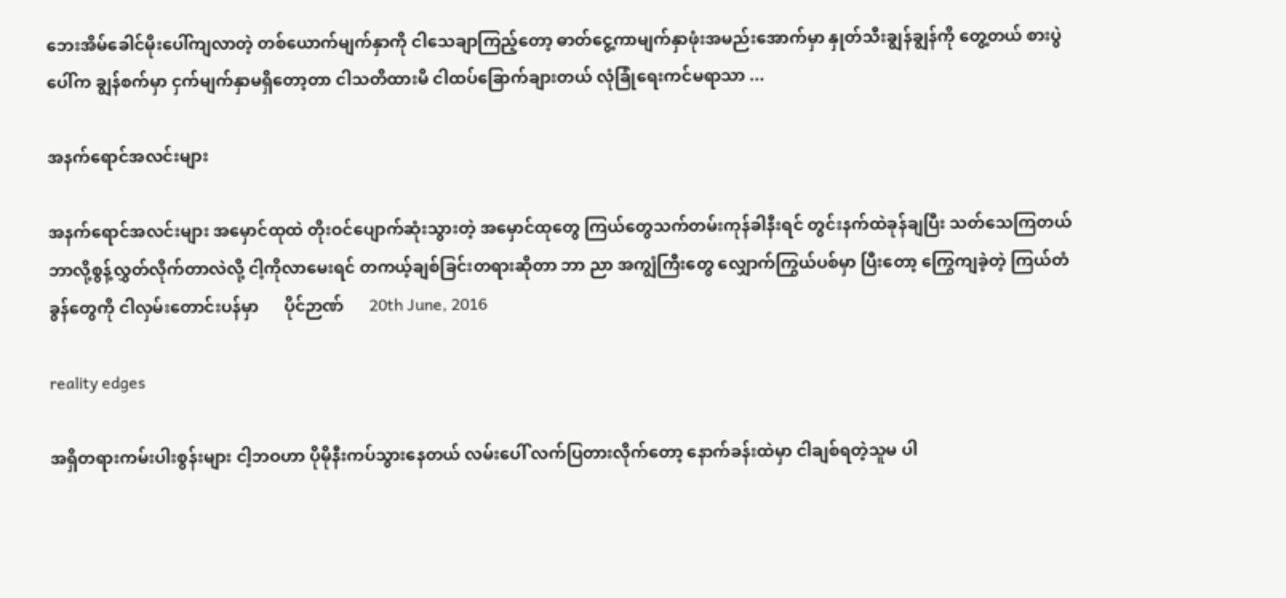ဘေးအိမ်ခေါင်မိုးပေါ်ကျလာတဲ့ တစ်ယောက်မျက်နှာကို ငါသေချာကြည့်တော့ ဓာတ်ငွေ့ကာမျက်နှာဖုံးအမည်းအောက်မှာ နှုတ်သီးချွန်ချွန်ကို တွေ့တယ် စားပွဲပေါ်က ချွန်စက်မှာ ငှက်မျက်နှာမရှိတော့တာ ငါသတိထားမိ ငါထပ်ခြောက်ချားတယ် လုံခြုံရေးကင်မရာသာ ...

အနက်ရောင်အလင်းများ

အနက်ရောင်အလင်းများ အမှောင်ထုထဲ တိုးဝင်ပျောက်ဆုံးသွားတဲ့ အမှောင်ထုတွေ ကြယ်တွေသက်တမ်းကုန်ခါနီးရင် တွင်းနက်ထဲခုန်ချပြီး သတ်သေကြတယ် ဘာလို့စွန့်လွှတ်လိုက်တာလဲလို့ ငါ့ကိုလာမေးရင် တကယ့်ချစ်ခြင်းတရားဆိုတာ ဘာ ညာ အကျွံကြီးတွေ လျှောက်ကြွယ်ပစ်မှာ ပြီးတော့ ကြွေကျခဲ့တဲ့ ကြယ်တံခွန်တွေကို ငါလှမ်းတောင်းပန်မှာ      ပိုင်ဉာဏ်      20th June, 2016

reality edges

အရှိတရားကမ်းပါးစွန်းများ ငါ့ဘဝဟာ ပိုမိုနီးကပ်သွားနေတယ် လမ်းပေါ် လက်ပြတားလိုက်တော့ နောက်ခန်းထဲမှာ ငါချစ်ရတဲ့သူမ ပါ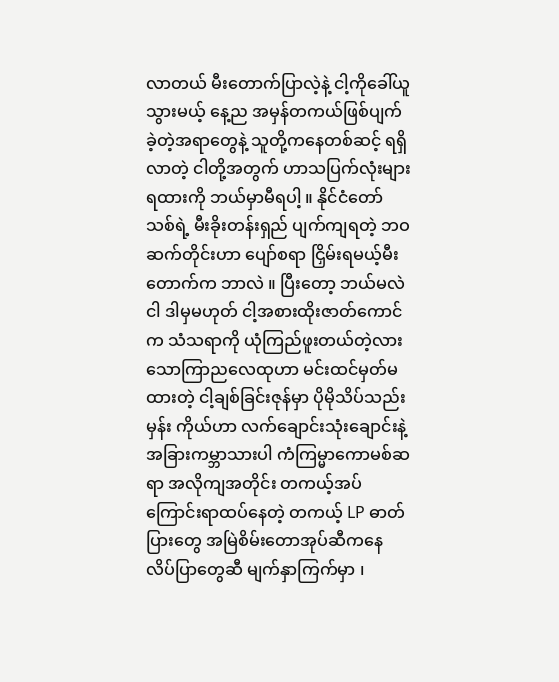လာတယ် မီးတောက်ပြာလဲ့နဲ့ ငါ့ကိုခေါ်ယူသွားမယ့် နေ့ည အမှန်တကယ်ဖြစ်ပျက်ခဲ့တဲ့အရာတွေနဲ့ သူတို့ကနေတစ်ဆင့် ရရှိလာတဲ့ ငါတို့အတွက် ဟာသပြက်လုံးများ ရထားကို ဘယ်မှာမီရပါ့ ။ နိုင်ငံတော်သစ်ရဲ့ မီးခိုးတန်းရှည် ပျက်ကျရတဲ့ ဘဝဆက်တိုင်းဟာ ပျော်စရာ ငြှိမ်းရမယ့်မီးတောက်က ဘာလဲ ။ ပြီးတော့ ဘယ်မလဲ ငါ ဒါမှမဟုတ် ငါ့အစားထိုးဇာတ်ကောင်က သံသရာကို ယုံကြည်ဖူးတယ်တဲ့လား သောကြာညလေထုဟာ မင်းထင်မှတ်မထားတဲ့ ငါ့ချစ်ခြင်းဇုန်မှာ ပိုမိုသိပ်သည်းမှန်း ကိုယ်ဟာ လက်ချောင်းသုံးချောင်းနဲ့ အခြားကမ္ဘာသားပါ ကံကြမ္မာကောမစ်ဆရာ အလိုကျအတိုင်း တကယ့်အပ်ကြောင်းရာထပ်နေတဲ့ တကယ့် LP ဓာတ်ပြားတွေ အမြဲစိမ်းတောအုပ်ဆီကနေ လိပ်ပြာတွေဆီ မျက်နှာကြက်မှာ ၊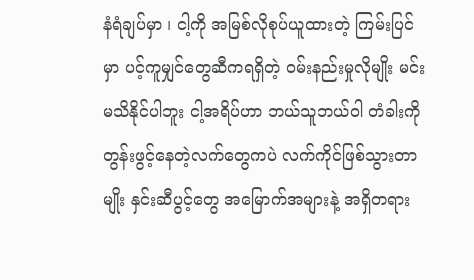နံရံချပ်မှာ ၊ ငါ့ကို အမြစ်လိုစုပ်ယူထားတဲ့ ကြမ်းပြင်မှာ ပင့်ကူမျှင်တွေဆီကရရှိတဲ့ ဝမ်းနည်းမှုလိုမျိုး မင်းမသိနိုင်ပါဘူး ငါ့အရိပ်ဟာ ဘယ်သူဘယ်ဝါ တံခါးကိုတွန်းဖွင့်နေတဲ့လက်တွေကပဲ လက်ကိုင်ဖြစ်သွားတာမျိုး နှင်းဆီပွင့်တွေ အမြောက်အများနဲ့ အရှိတရား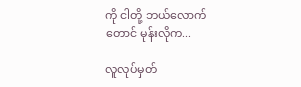ကို ငါတို့ ဘယ်လောက်တောင် မုန်းလိုက...

လူလုပ်မှတ်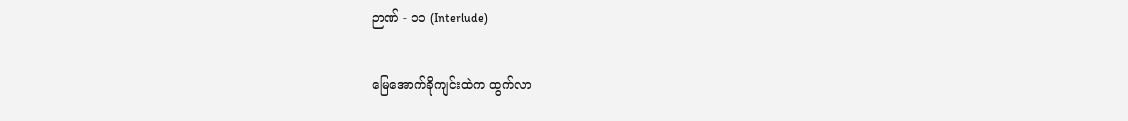ဉာဏ် - ၁၁ (Interlude)

မြေအောက်ခိုကျင်းထဲက ထွက်လာ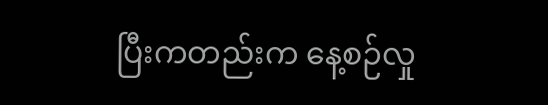ပြီးကတည်းက နေ့စဉ်လှု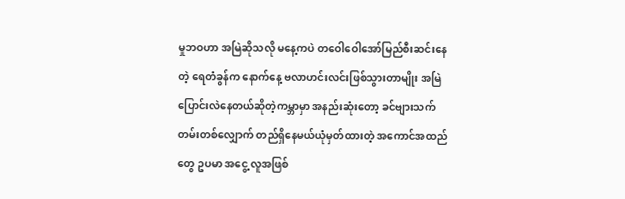မှုဘဝဟာ အမြဲဆိုသလို မနေ့ကပဲ တဝေါဝေါအော်မြည်စီးဆင်းနေတဲ့ ရေတံခွန်က နောက်နေ့ ဗလာဟင်းလင်းဖြစ်သွားတာမျိုး အမြဲပြောင်းလဲနေတယ်ဆိုတဲ့ကမ္ဘာမှာ အနည်းဆုံးတော့ ခင်ဗျားသက်တမ်းတစ်လျှောက် တည်ရှိနေမယ်ယုံမှတ်ထားတဲ့ အကောင်အထည်တွေ ဥပမာ အငွေ့ လူအဖြစ်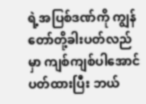ရဲ့အပြစ်ဒဏ်ကို ကျွန်တော်တို့ခါးပတ်လည်မှာ ကျစ်ကျစ်ပါအောင်ပတ်ထားပြီး ဘယ်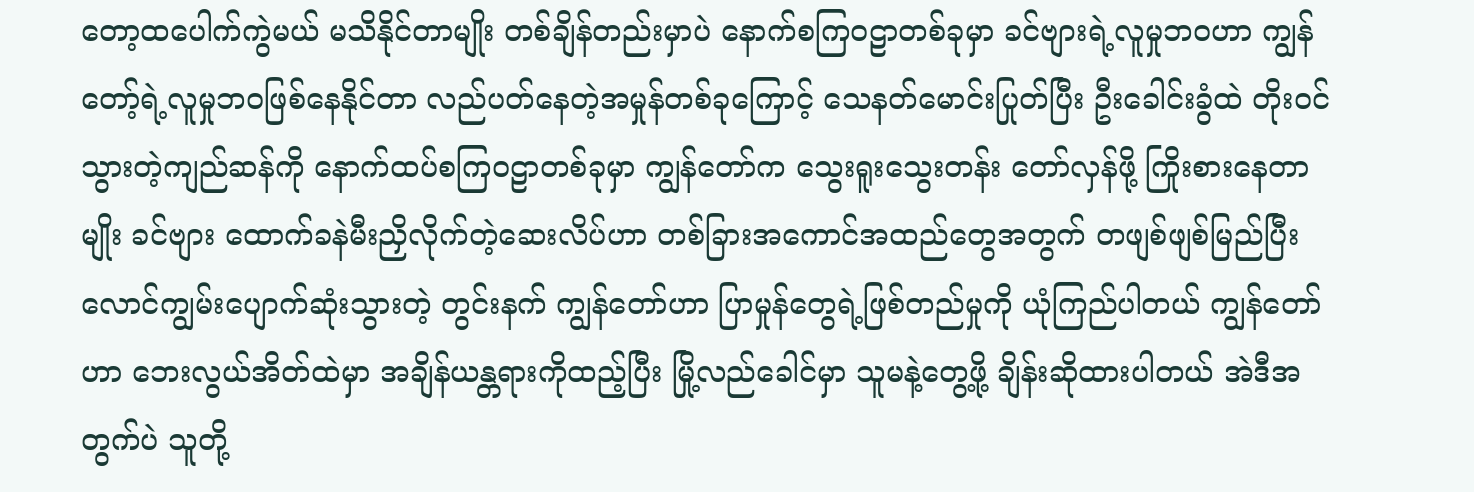တော့ထပေါက်ကွဲမယ် မသိနိုင်တာမျိုး တစ်ချိန်တည်းမှာပဲ နောက်စကြဝဠာတစ်ခုမှာ ခင်ဗျားရဲ့လူမှုဘဝဟာ ကျွန်တော့်ရဲ့လူမှုဘဝဖြစ်နေနိုင်တာ လည်ပတ်နေတဲ့အမှုန်တစ်ခုကြောင့် သေနတ်မောင်းပြုတ်ပြီး ဦးခေါင်းခွံထဲ တိုးဝင်သွားတဲ့ကျည်ဆန်ကို နောက်ထပ်စကြဝဠာတစ်ခုမှာ ကျွန်တော်က သွေးရူးသွေးတန်း တော်လှန်ဖို့ ကြိုးစားနေတာမျိုး ခင်ဗျား ထောက်ခနဲမီးညှိလိုက်တဲ့ဆေးလိပ်ဟာ တစ်ခြားအကောင်အထည်တွေအတွက် တဖျစ်ဖျစ်မြည်ပြီး လောင်ကျွမ်းပျောက်ဆုံးသွားတဲ့ တွင်းနက် ကျွန်တော်ဟာ ပြာမှုန်တွေရဲ့ဖြစ်တည်မှုကို ယုံကြည်ပါတယ် ကျွန်တော်ဟာ ဘေးလွယ်အိတ်ထဲမှာ အချိန်ယန္တရားကိုထည့်ပြီး မြို့လည်ခေါင်မှာ သူမနဲ့တွေ့ဖို့ ချိန်းဆိုထားပါတယ် အဲဒီအတွက်ပဲ သူတို့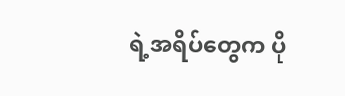ရဲ့အရိပ်တွေက ပို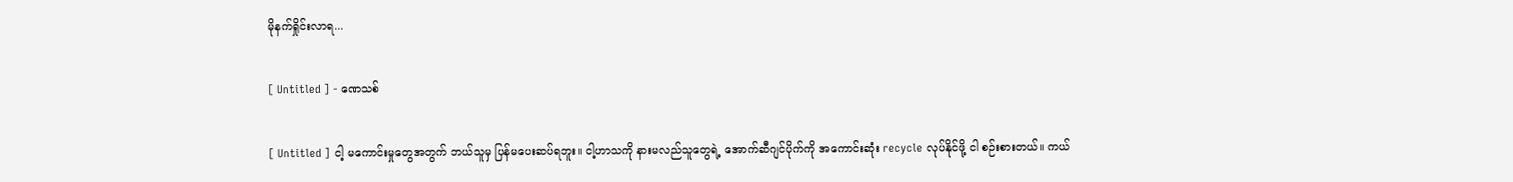မိုနက်ရှိုင်းလာရ...

[ Untitled ] - ဏေသစ်

[ Untitled ] ငါ့ မကောင်းမှုတွေအတွက် ဘယ်သူမှ ပြန်မပေးဆပ်ရဘူး။ ငါ့ဟာသကို နားမလည်သူတွေရဲ့ အောက်ဆီဂျင်ပိုက်ကို အကောင်းဆုံး recycle လုပ်နိုင်ဖို့ ငါ စဉ်းစားတယ်။ ကယ်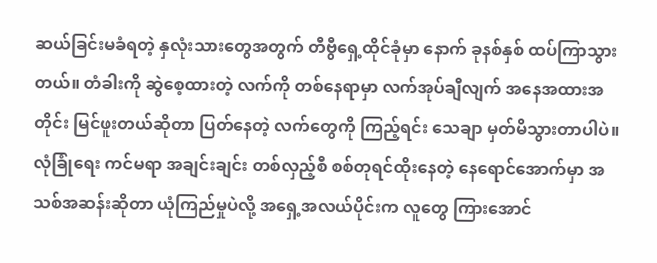ဆယ်ခြင်းမခံရတဲ့ နှလုံးသားတွေအတွက် တီဗွီရှေ့ထိုင်ခုံမှာ နောက် ခုနစ်နှစ် ထပ်ကြာသွားတယ်။ တံခါးကို ဆွဲစေ့ထားတဲ့ လက်ကို တစ်နေရာမှာ လက်အုပ်ချီလျက် အနေအထားအတိုင်း မြင်ဖူးတယ်ဆိုတာ ပြတ်နေတဲ့ လက်တွေကို ကြည့်ရင်း သေချာ မှတ်မိသွားတာပါပဲ။ လုံခြုံရေး ကင်မရာ အချင်းချင်း တစ်လှည့်စီ စစ်တုရင်ထိုးနေတဲ့ နေရောင်အောက်မှာ အသစ်အဆန်းဆိုတာ ယုံကြည်မှုပဲလို့ အရှေ့အလယ်ပိုင်းက လူတွေ ကြားအောင်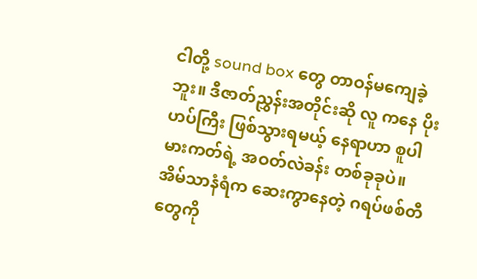ငါတို့ sound box တွေ တာဝန်မကျေခဲ့ဘူး။ ဒီဇာတ်ညွှန်းအတိုင်းဆို လူ ကနေ ပိုးဟပ်ကြီး ဖြစ်သွားရမယ့် နေရာဟာ စူပါမားကတ်ရဲ့ အဝတ်လဲခန်း တစ်ခုခုပဲ။ အိမ်သာနံရံက ဆေးကွာနေတဲ့ ဂရပ်ဖစ်တီတွေကို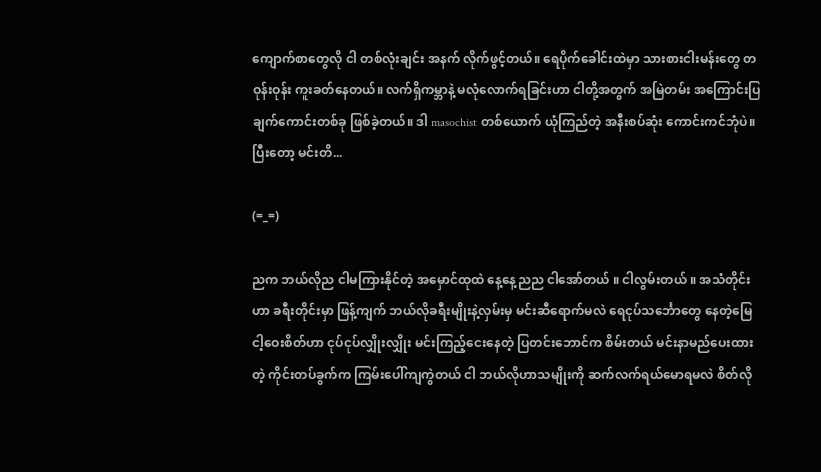ကျောက်စာတွေလို ငါ တစ်လုံးချင်း အနက် လိုက်ဖွင့်တယ်။ ရေပိုက်ခေါင်းထဲမှာ သားစားငါးမန်းတွေ တဝုန်းဝုန်း ကူးခတ်နေတယ်။ လက်ရှိကမ္ဘာနဲ့ မလုံလောက်ရခြင်းဟာ ငါတို့အတွက် အမြဲတမ်း အကြောင်းပြချက်ကောင်းတစ်ခု ဖြစ်ခဲ့တယ်။ ဒါ masochist တစ်ယောက် ယုံကြည်တဲ့ အနီးစပ်ဆုံး ကောင်းကင်ဘုံပဲ။ ပြီးတော့ မင်းတိ...

(=_=)

ညက ဘယ်လိုည ငါမကြားနိုင်တဲ့ အမှောင်ထုထဲ နေ့နေ့ညည ငါအော်တယ် ။ ငါလွမ်းတယ် ။ အသံတိုင်းဟာ ခရီးတိုင်းမှာ ဖြန့်ကျက် ဘယ်လိုခရီးမျိုးနဲ့လှမ်းမှ မင်းဆီရောက်မလဲ ရေငုပ်သင်္ဘောတွေ နေတဲ့မြေ ငါ့ဝေးစိတ်ဟာ ငုပ်ငုပ်လျှိုးလျှိုး မင်းကြည့်ငေးနေတဲ့ ပြတင်းဘောင်က စိမ်းတယ် မင်းနာမည်ပေးထားတဲ့ ကိုင်းတပ်ခွက်က ကြမ်းပေါ်ကျကွဲတယ် ငါ ဘယ်လိုဟာသမျိုးကို ဆက်လက်ရယ်မောရမလဲ စိတ်လို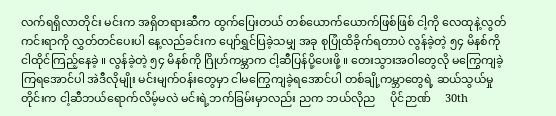လက်ရရှိလာတိုင်း မင်းက အရှိတရားဆီက ထွက်ပြေးတယ် တစ်ယောက်ယောက်ဖြစ်ဖြစ် ငါ့ကို လေထုနဲ့လွတ်ကင်းရာကို လွှတ်တင်ပေးပါ နေ့လည်ခင်းက ပျော်ရွှင်ပြခဲ့သမျှ အခု စုပြုံထိခိုက်ရတာပဲ လွန်ခဲ့တဲ့ ၅၄ မိနစ်ကို ငါထိုင်ကြည့်နေခဲ့ ။ လွန်ခဲ့တဲ့ ၅၄ မိနစ်ကို ဂြိုဟ်ကမ္ဘာက ငါ့ဆီပြန်ပို့ပေးဖို့ ။ တေးသွားအဝါတွေလို မကြွေကျခဲ့ကြရအောင်ပါ အဲဒီလိုမျိုး မင်းမျက်ဝန်းတွေမှာ ငါမကြွေကျခဲ့ရအောင်ပါ တစ်ချို့ကမ္ဘာတွေရဲ့ ဆယ်သွယ်မှုတိုင်းက ငါ့ဆီဘယ်ရောက်လိမ့်မလဲ မင်းရဲ့ဘက်ခြမ်းမှာလည်း ညက ဘယ်လိုည     ပိုင်ဉာဏ်     30th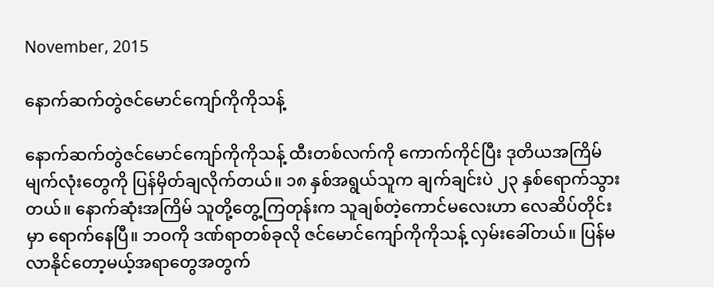November, 2015

နောက်ဆက်တွဲဇင်မောင်ကျော်ကိုကိုသန့်

နောက်ဆက်တွဲဇင်မောင်ကျော်ကိုကိုသန့် ထီးတစ်လက်ကို ကောက်ကိုင်ပြီး ဒုတိယအကြိမ် မျက်လုံးတွေကို ပြန်မှိတ်ချလိုက်တယ်။ ၁၈ နှစ်အရွယ်သူက ချက်ချင်းပဲ ၂၃ နှစ်ရောက်သွားတယ်။ နောက်ဆုံးအကြိမ် သူတို့တွေ့ကြတုန်းက သူချစ်တဲ့ကောင်မလေးဟာ လေဆိပ်တိုင်းမှာ ရောက်နေပြီ။ ဘဝကို ဒဏ်ရာတစ်ခုလို ဇင်မောင်ကျော်ကိုကိုသန့် လှမ်းခေါ်တယ်။ ပြန်မလာနိုင်တော့မယ့်အရာတွေအတွက်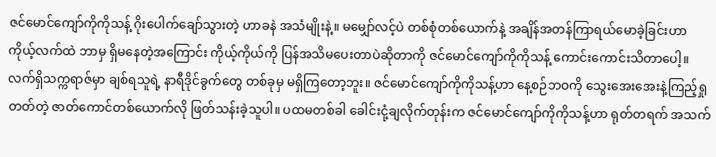ဇင်မောင်ကျော်ကိုကိုသန့် ဂိုးပေါက်ချော်သွားတဲ့ ဟာခနဲ အသံမျိုးနဲ့။ မမျှော်လင့်ပဲ တစ်စုံတစ်ယောက်နဲ့ အချိန်အတန်ကြာရယ်မောခဲ့ခြင်းဟာ ကိုယ့်လက်ထဲ ဘာမှ ရှိမနေတဲ့အကြောင်း ကိုယ့်ကိုယ်ကို ပြန်အသိမပေးတာပဲဆိုတာကို ဇင်မောင်ကျော်ကိုကိုသန့် ကောင်းကောင်းသိတာပေါ့။ လက်ရှိသက္ကရာဇ်မှာ ချစ်ရသူရဲ့ နာရီဒိုင်ခွက်တွေ တစ်ခုမှ မရှိကြတော့ဘူး။ ဇင်မောင်ကျော်ကိုကိုသန့်ဟာ နေ့စဉ်ဘဝကို သွေးအေးအေးနဲ့ကြည့်ရှုတတ်တဲ့ ဇာတ်ကောင်တစ်ယောက်လို ဖြတ်သန်းခဲ့သူပါ။ ပထမတစ်ခါ ခေါင်းငုံ့ချလိုက်တုန်းက ဇင်မောင်ကျော်ကိုကိုသန့်ဟာ ရုတ်တရက် အသက်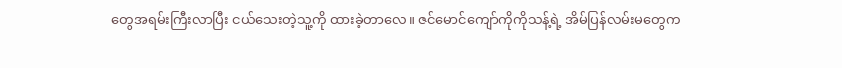တွေအရမ်းကြီးလာပြီး ငယ်သေးတဲ့သူ့ကို ထားခဲ့တာလေ။ ဇင်မောင်ကျော်ကိုကိုသန့်ရဲ့ အိမ်ပြန်လမ်းမတွေက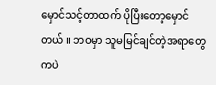မှောင်သင့်တာထက် ပိုပြီးတော့မှောင်တယ် ။ ဘဝမှာ သူမမြင်ချင်တဲ့အရာတွေကပဲ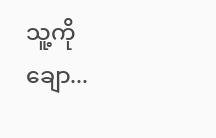သူ့ကို ချော...